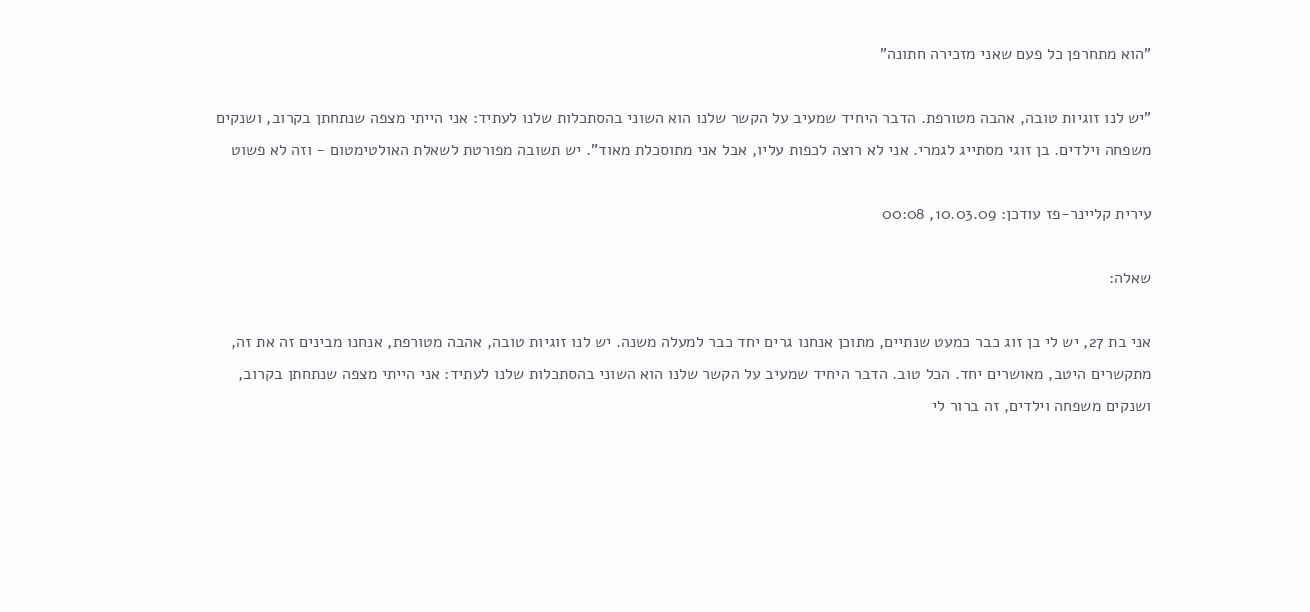"הוא מתחרפן כל פעם שאני מזכירה חתונה"

"יש לנו זוגיות טובה, אהבה מטורפת. הדבר היחיד שמעיב על הקשר שלנו הוא השוני בהסתכלות שלנו לעתיד: אני הייתי מצפה שנתחתן בקרוב, ושנקים משפחה וילדים. בן זוגי מסתייג לגמרי. אני לא רוצה לכפות עליו, אבל אני מתוסכלת מאוד". יש תשובה מפורטת לשאלת האולטימטום - וזה לא פשוט

עירית קליינר-פז עודכן: 10.03.09, 00:08

שאלה:

אני בת 27, יש לי בן זוג כבר כמעט שנתיים, מתוכן אנחנו גרים יחד כבר למעלה משנה. יש לנו זוגיות טובה, אהבה מטורפת, אנחנו מבינים זה את זה, מתקשרים היטב, מאושרים יחד. הכל טוב. הדבר היחיד שמעיב על הקשר שלנו הוא השוני בהסתכלות שלנו לעתיד: אני הייתי מצפה שנתחתן בקרוב, ושנקים משפחה וילדים, זה ברור לי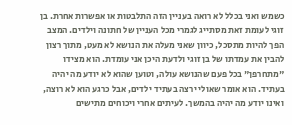כשמש ואני בכלל לא רואה בעניין הזה התלבטות או אפשרות אחרת. בן זוגי לעומת זאת מסתייג לגמרי מכל העניין של חתונה וילדים. המצב הפך להיות מתסכל, כיוון שאני מעלה את הנושא לא מעט, מתוך רצון להבין את עמדתו של בן זוגי ולדעת היכן אני עומדת. הוא מצידו "מתחרפן" בכל פעם שהנושא עולה, וטוען שהוא לא יודע מה יהיה בעתיד. הוא אומר שאולי ירצה בעתיד ילדים, אבל כרגע הוא לא רוצה, ואינו יודע מה יהיה בהמשך. לעיתים אחרי ויכוחים מתישים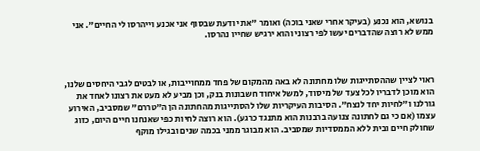בנושא, הוא נכנע (בעיקר אחרי שאני בוכה) ואומר "את יודעת שבסוף אני אכנע וייהרסו לי החיים". אני ממש לא רוצה שהדברים יעשו לפי רצוני והוא ירגיש שחייו נהרסו.



ראוי לציין שההסתייגות שלו מחתונה לא באה מהמקום של פחד ממחוייבות, או לבטים לגבי היחסים שלנו, הוא מוכן לדבריו לכל צעד של מיסוד, למשל איחוד חשבונות בנק, וכן מביע לא מעט את רצונו לאחד את גורלנו ו"לחיות יחד לנצח". הסיבות העיקריות שלו להסתייגות מהחתונה הן ה"טררם" שמסביב, האירוע עצמו (אם כי גם לחתונה צנועה ברבנות הוא מתנגד כרגע). הוא רוצה לחיות כפי שאנחנו חיים היום, כזוג שחולק חיים ובית ללא הממסדיות שמסביב. הוא מבוגר ממני בכמה שנים ובגילו מוקף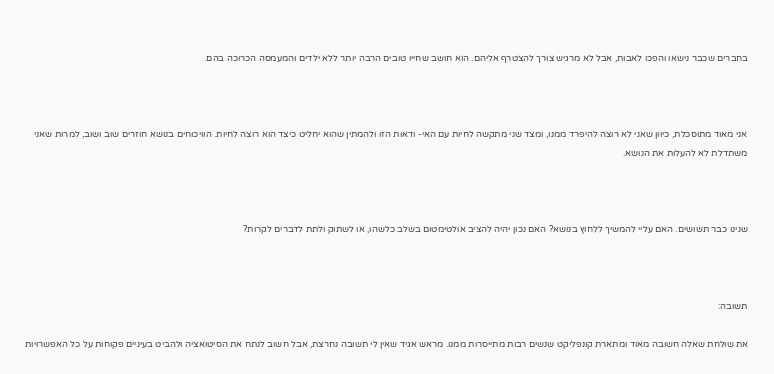בחברים שכבר נישאו והפכו לאבות, אבל לא מרגיש צורך להצטרף אליהם. הוא חושב שחייו טובים הרבה יותר ללא ילדים והמעמסה הכרוכה בהם.



אני מאוד מתוסכלת, כיוון שאני לא רוצה להיפרד ממנו, ומצד שני מתקשה לחיות עם האי- ודאות הזו ולהמתין שהוא יחליט כיצד הוא רוצה לחיות. הוויכוחים בנושא חוזרים שוב ושוב, למרות שאני משתדלת לא להעלות את הנושא.



שנינו כבר תשושים. האם עליי להמשיך ללחוץ בנושא? האם נכון יהיה להציב אולטימטום בשלב כלשהו, או לשתוק ולתת לדברים לקרות?



תשובה:

את שולחת שאלה חשובה מאוד ומתארת קונפליקט שנשים רבות מתייסרות ממנו. מראש אגיד שאין לי תשובה נחרצת, אבל חשוב לנתח את הסיטואציה ולהביט בעיניים פקוחות על כל האפשרויות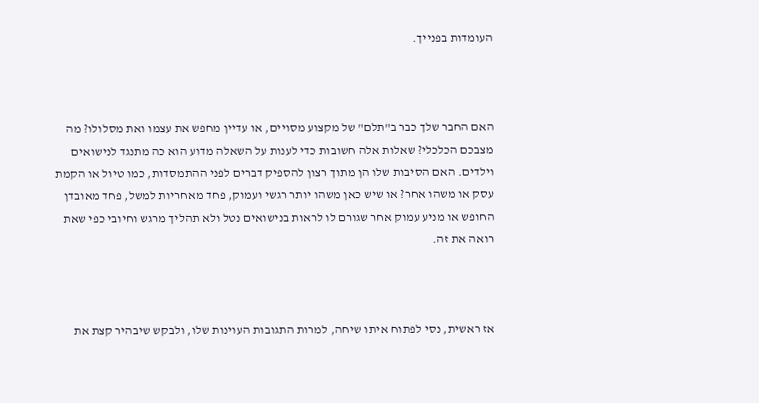העומדות בפנייך.



האם החבר שלך כבר ב"תלם" של מקצוע מסויים, או עדיין מחפש את עצמו ואת מסלולו? מה מצבכם הכלכלי? שאלות אלה חשובות כדי לענות על השאלה מדוע הוא כה מתנגד לנישואים וילדים. האם הסיבות שלו הן מתוך רצון להספיק דברים לפני ההתמסדות, כמו טיול או הקמת עסק או משהו אחר? או שיש כאן משהו יותר רגשי ועמוק, פחד מאחריות למשל, פחד מאובדן החופש או מניע עמוק אחר שגורם לו לראות בנישואים נטל ולא תהליך מרגש וחיובי כפי שאת רואה את זה.



אז ראשית, נסי לפתוח איתו שיחה, למרות התגובות העוינות שלו, ולבקש שיבהיר קצת את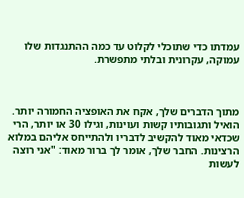עמדתו כדי שתוכלי לקלוט עד כמה ההתנגדות שלו עמוקה, עקרונית ובלתי מתפשרת.



מתוך הדברים שלך, אקח את האופציה החמורה יותר. הואיל ותגובותיו קשות ועוינות, וגילו 30 או יותר, הרי שכדאי מאוד להקשיב לדבריו ולהתייחס אליהם במלוא הרצינות. החבר שלך, אומר לך ברור מאוד: "אני רוצה לעשות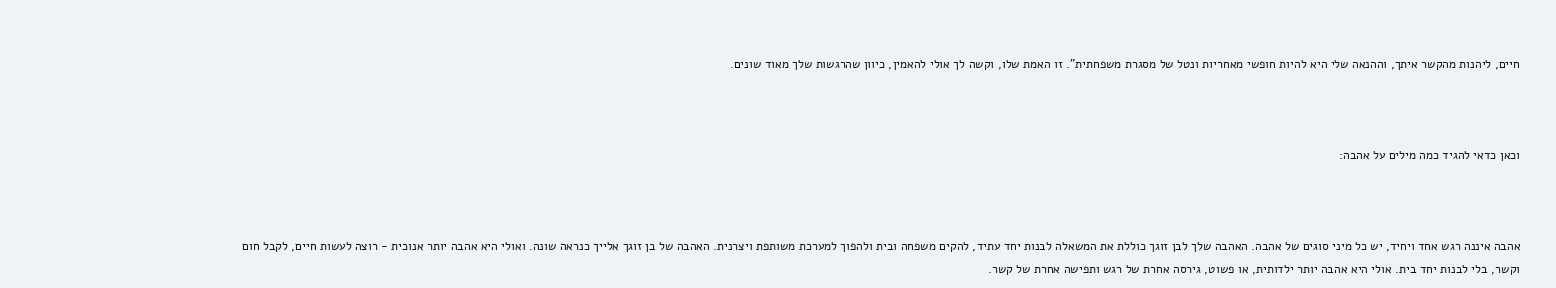חיים, ליהנות מהקשר איתך, וההנאה שלי היא להיות חופשי מאחריות ונטל של מסגרת משפחתית". זו האמת שלו, וקשה לך אולי להאמין, כיוון שהרגשות שלך מאוד שונים.



וכאן כדאי להגיד כמה מילים על אהבה:



אהבה איננה רגש אחד ויחיד, יש כל מיני סוגים של אהבה. האהבה שלך לבן זוגך כוללת את המשאלה לבנות יחד עתיד, להקים משפחה ובית ולהפוך למערכת משותפת ויצרנית. האהבה של בן זוגך אלייך כנראה שונה. ואולי היא אהבה יותר אנוכית - רוצה לעשות חיים, לקבל חום וקשר, בלי לבנות יחד בית. אולי היא אהבה יותר ילדותית, או פשוט, גירסה אחרת של רגש ותפישה אחרת של קשר.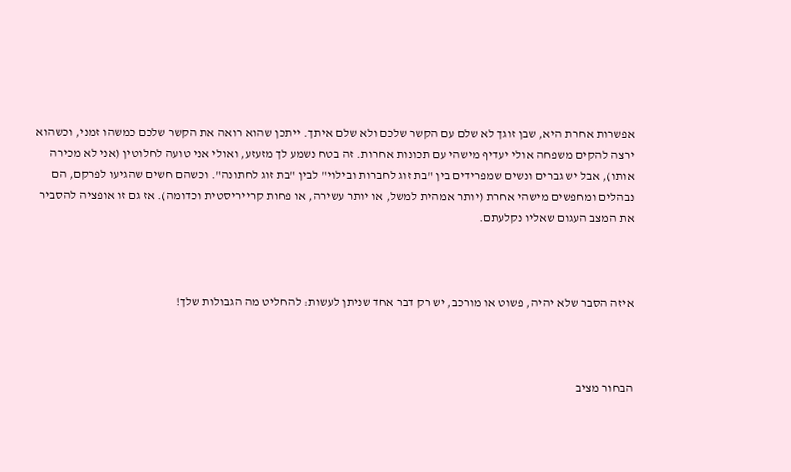אפשרות אחרת היא, שבן זוגך לא שלם עם הקשר שלכם ולא שלם איתך. ייתכן שהוא רואה את הקשר שלכם כמשהו זמני, וכשהוא ירצה להקים משפחה אולי יעדיף מישהי עם תכונות אחרות. זה בטח נשמע לך מזעזע, ואולי אני טועה לחלוטין (אני לא מכירה אותו), אבל יש גברים ונשים שמפרידים בין "בת זוג לחברות ובילוי" לבין "בת זוג לחתונה". וכשהם חשים שהגיעו לפרקם, הם נבהלים ומחפשים מישהי אחרת (יותר אמהית למשל, או יותר עשירה, או פחות קרייריסטית וכדומה). אז גם זו אופציה להסביר את המצב העגום שאליו נקלעתם.



איזה הסבר שלא יהיה, פשוט או מורכב, יש רק דבר אחד שניתן לעשות: להחליט מה הגבולות שלך!



הבחור מציב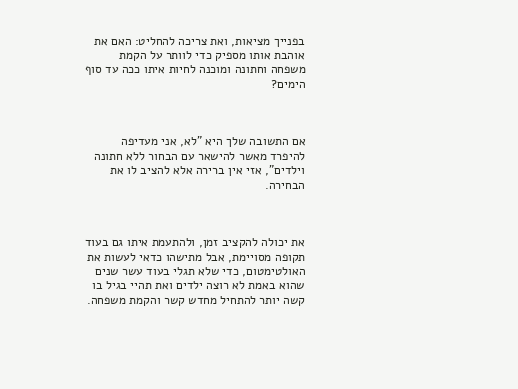בפנייך מציאות, ואת צריכה להחליט: האם את אוהבת אותו מספיק כדי לוותר על הקמת משפחה וחתונה ומוכנה לחיות איתו ככה עד סוף הימים?



אם התשובה שלך היא "לא, אני מעדיפה להיפרד מאשר להישאר עם הבחור ללא חתונה וילדים", אזי אין ברירה אלא להציב לו את הבחירה.



את יכולה להקציב זמן, ולהתעמת איתו גם בעוד תקופה מסויימת, אבל מתישהו כדאי לעשות את האולטימטום, כדי שלא תגלי בעוד עשר שנים שהוא באמת לא רוצה ילדים ואת תהיי בגיל בו קשה יותר להתחיל מחדש קשר והקמת משפחה.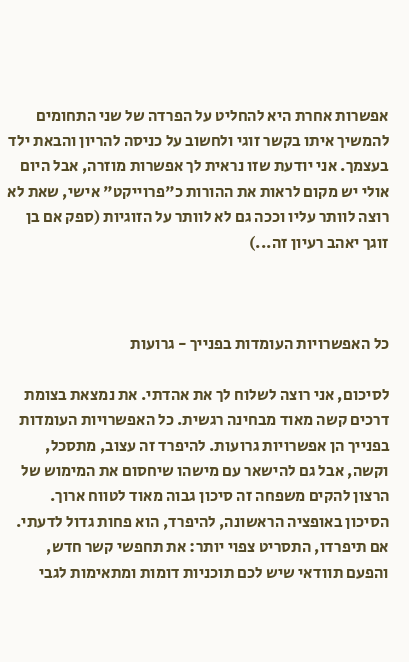אפשרות אחרת היא להחליט על הפרדה של שני התחומים להמשיך איתו בקשר זוגי ולחשוב על כניסה להריון והבאת ילד בעצמך. אני יודעת שזו נראית לך אפשרות מוזרה, אבל היום אולי יש מקום לראות את ההורות כ"פרוייקט" אישי, שאת לא רוצה לוותר עליו וככה גם לא לוותר על הזוגיות (ספק אם בן זוגך יאהב רעיון זה...)



כל האפשרויות העומדות בפנייך - גרועות

לסיכום, אני רוצה לשלוח לך את אהדתי. את נמצאת בצומת דרכים קשה מאוד מבחינה רגשית. כל האפשרויות העומדות בפנייך הן אפשרויות גרועות. להיפרד זה עצוב, מתסכל, וקשה, אבל גם להישאר עם מישהו שיחסום את המימוש של הרצון להקים משפחה זה סיכון גבוה מאוד לטווח ארוך. הסיכון באופציה הראשונה, להיפרד, הוא פחות גדול לדעתי. אם תיפרדו, התסריט צפוי יותר: את תחפשי קשר חדש, והפעם תוודאי שיש לכם תוכניות דומות ומתאימות לגבי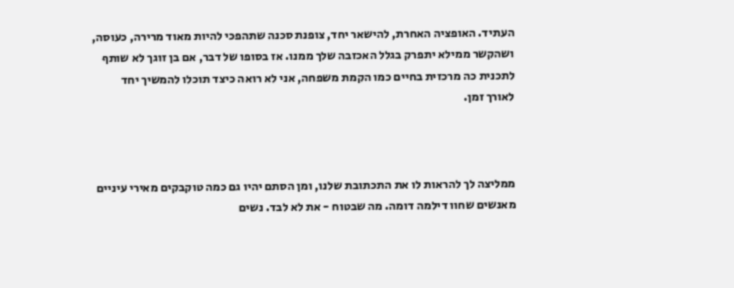העתיד. האופציה האחרת, להישאר יחד, צופנת סכנה שתהפכי להיות מאוד מרירה, כעוסה, ושהקשר ממילא יתפרק בגלל האכזבה שלך ממנו. אז בסופו של דבר, אם בן זוגך לא שותף לתכנית כה מרכזית בחיים כמו הקמת משפחה, אני לא רואה כיצד תוכלו להמשיך יחד לאורך זמן.



ממליצה לך להראות לו את התכתובת שלנו, ומן הסתם יהיו גם כמה טוקבקים מאירי עיניים מאנשים שחוו דילמה דומה. מה שבטוח - את לא לבד. נשים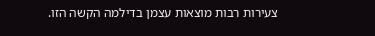צעירות רבות מוצאות עצמן בדילמה הקשה הזו.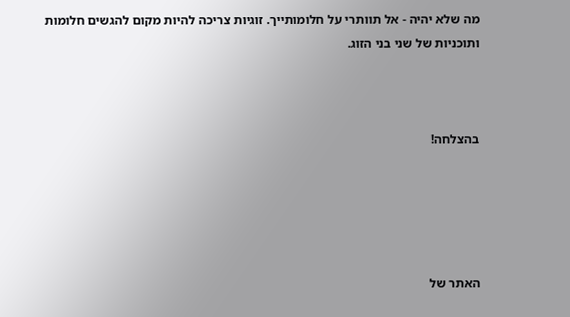מה שלא יהיה - אל תוותרי על חלומותייך. זוגיות צריכה להיות מקום להגשים חלומות ותוכניות של שני בני הזוג.



בהצלחה!





האתר של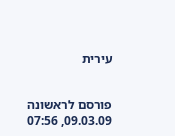עירית


פורסם לראשונה 09.03.09, 07:56